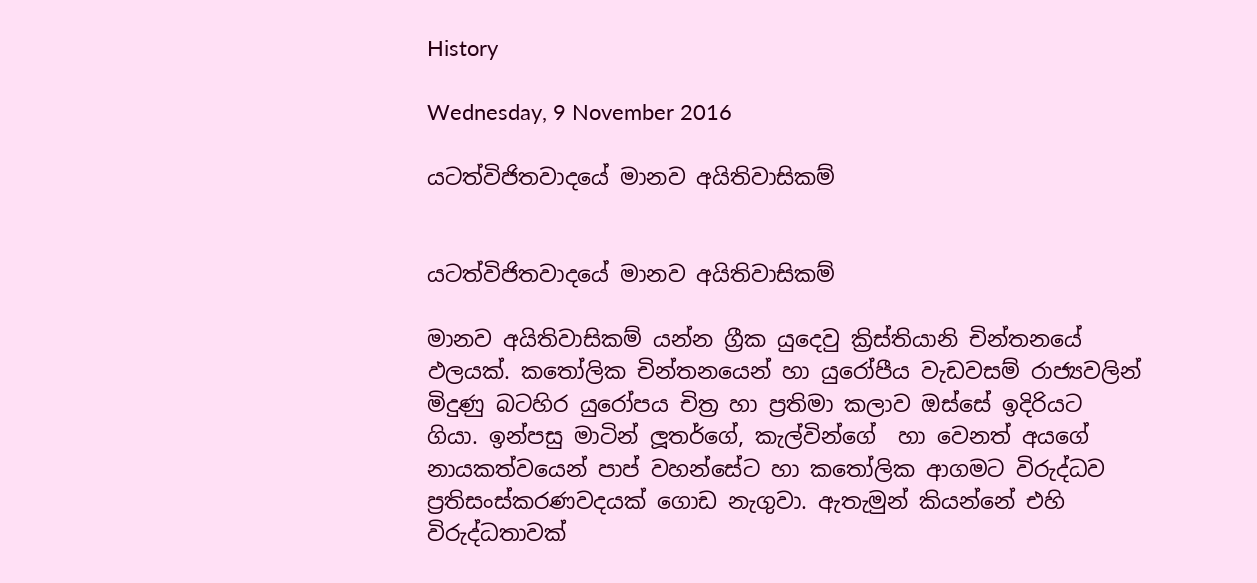History

Wednesday, 9 November 2016

යටත්විජිතවාදයේ මානව අයිතිවාසිකම්


යටත්විජිතවාදයේ මානව අයිතිවාසිකම්

මානව අයිතිවාසිකම් යන්න ග්‍රීක යුදෙවු ක්‍රිස්තියානි චින්තනයේ ඵලයක්. කතෝලික චින්තනයෙන් හා යුරෝපීය වැඩවසම් රාජ්‍යවලින් මිදුණු බටහිර යුරෝපය චිත්‍ර හා ප්‍රතිමා කලාව ඔස්සේ ඉදිරියට ගියා. ඉන්පසු මාටින් ලූතර්ගේ, කැල්වින්ගේ  හා වෙනත් අයගේ නායකත්වයෙන් පාප් වහන්සේට හා කතෝලික ආගමට විරුද්ධව ප්‍රතිසංස්කරණවදයක් ගොඩ නැගුවා. ඇතැමුන් කියන්නේ එහි විරුද්ධතාවක්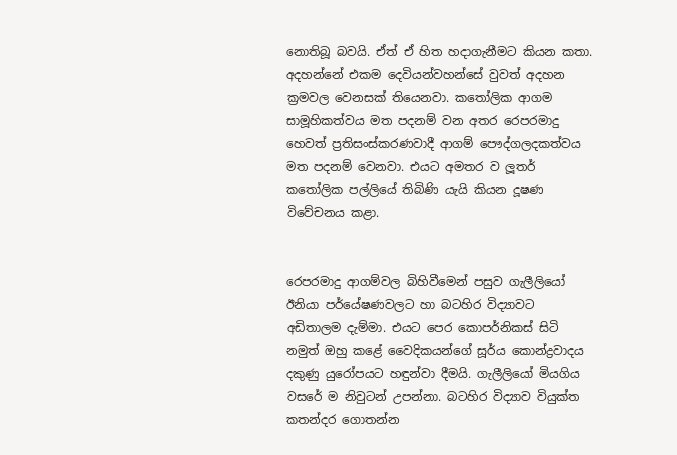නොතිබූ බවයි. ඒත් ඒ හිත හදාගැනීමට කියන කතා. අදහන්නේ එකම දෙවියන්වහන්සේ වුවත් අදහන ක්‍රමවල වෙනසක් තියෙනවා. කතෝලික ආගම සාමූහිකත්වය මත පදනම් වන අතර රෙපරමාදු හෙවත් ප්‍රතිසංස්කරණවාදී ආගම් පෞද්ගලදකත්වය මත පදනම් වෙනවා. එයට අමතර ව ලූතර්  කතෝලික පල්ලියේ තිබිණි යැයි කියන දූෂණ විවේචනය කළා.


රෙපරමාදු ආගම්වල බිහිවීමෙන් පසුව ගැලීලියෝ ඊනියා පර්යේෂණවලට හා බටහිර විද්‍යාවට අඩිතාලම දැම්මා. එයට පෙර කොපර්නිකස් සිටි නමුත් ඔහු කළේ වෛදිකයන්ගේ සූර්ය කොන්ද්‍රවාදය දකුණු යුරෝපයට හඳුන්වා දීමයි. ගැලීලියෝ මියගිය වසරේ ම නිවුටන් උපන්නා. බටහිර විද්‍යාව වියුක්ත කතන්දර ගොතන්න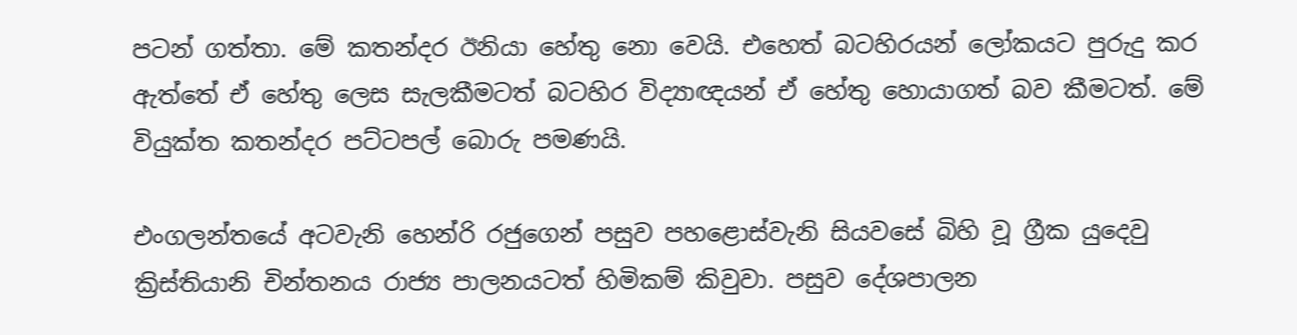පටන් ගත්තා. මේ කතන්දර ඊනියා හේතු නො වෙයි. එහෙත් බටහිරයන් ලෝකයට පුරුදු කර ඇත්තේ ඒ හේතු ලෙස සැලකීමටත් බටහිර විද්‍යාඥයන් ඒ හේතු හොයාගත් බව කීමටත්. මේ වියුක්ත කතන්දර පට්ටපල් බොරු පමණයි.

එංගලන්තයේ අටවැනි හෙන්රි රජුගෙන් පසුව පහළොස්වැනි සියවසේ බිහි වූ ග්‍රීක යුදෙවු ක්‍රිස්තියානි චින්තනය රාජ්‍ය පාලනයටත් හිමිකම් කිවුවා. පසුව දේශපාලන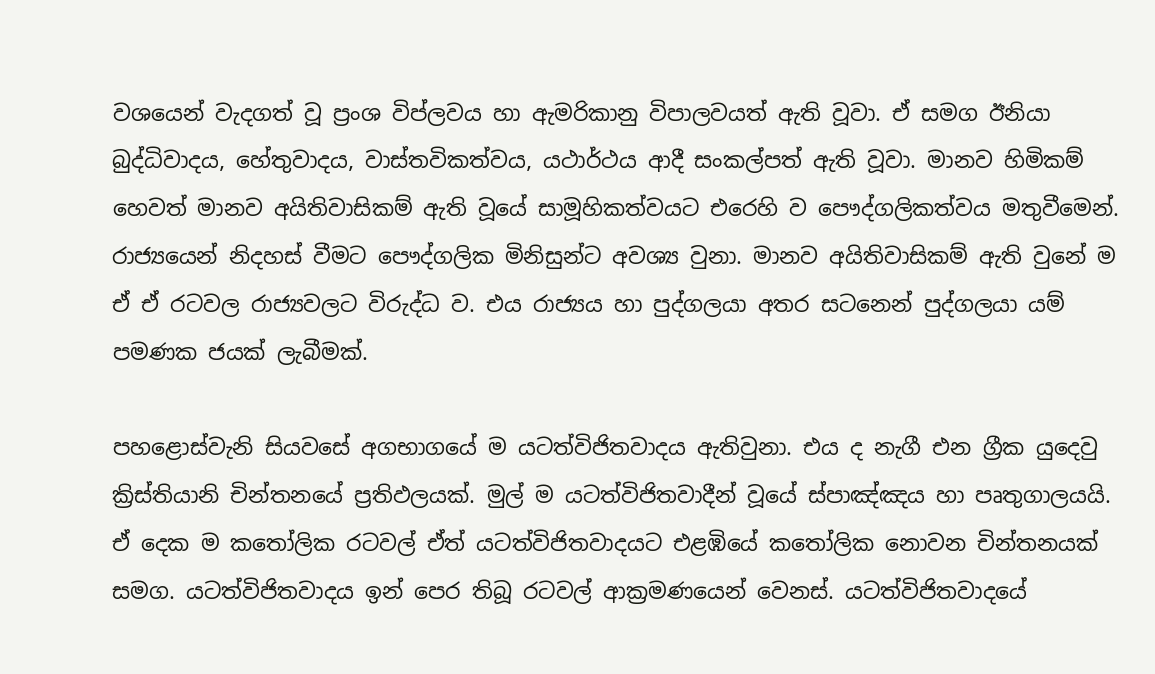වශයෙන් වැදගත් වූ ප්‍රංශ විප්ලවය හා ඇමරිකානු විපාලවයත් ඇති වූවා. ඒ සමග ඊනියා බුද්ධිවාදය, හේතුවාදය, වාස්තවිකත්වය, යථාර්ථය ආදී සංකල්පත් ඇති වූවා. මානව හිමිකම් හෙවත් මානව අයිතිවාසිකම් ඇති වූයේ සාමූහිකත්වයට එරෙහි ව පෞද්ගලිකත්වය මතුවීමෙන්. රාජ්‍යයෙන් නිදහස් වීමට පෞද්ගලික මිනිසුන්ට අවශ්‍ය වුනා. මානව අයිතිවාසිකම් ඇති වුනේ ම ඒ ඒ රටවල රාජ්‍යවලට විරුද්ධ ව. එය රාජ්‍යය හා පුද්ගලයා අතර සටනෙන් පුද්ගලයා යම් පමණක ජයක් ලැබීමක්.

පහළොස්වැනි සියවසේ අගභාගයේ ම යටත්විජිතවාදය ඇතිවුනා. එය ද නැගී එන ග්‍රීක යුදෙවු ක්‍රිස්තියානි චින්තනයේ ප්‍රතිඵලයක්. මුල් ම යටත්විජිතවාදීන් වූයේ ස්පාඤ්ඤය හා පෘතුගාලයයි. ඒ දෙක ම කතෝලික රටවල් ඒත් යටත්විජිතවාදයට එළඹියේ කතෝලික නොවන චින්තනයක් සමග. යටත්විජිතවාදය ඉන් පෙර තිබූ රටවල් ආක්‍රමණයෙන් වෙනස්. යටත්විජිතවාදයේ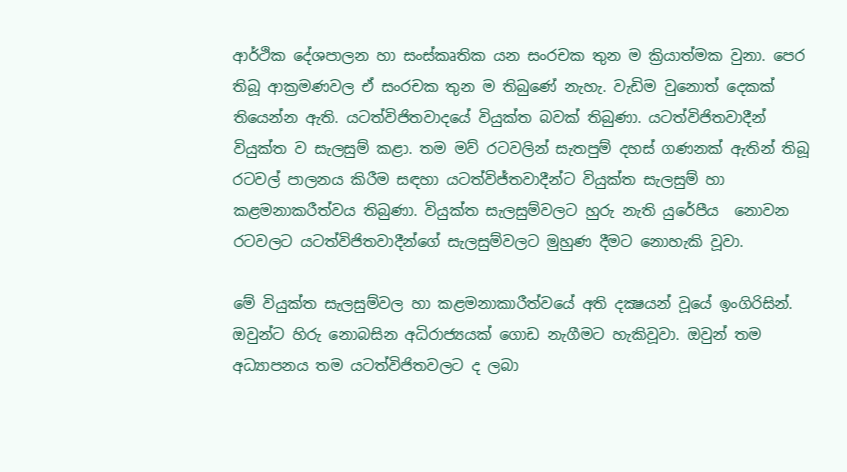ආර්ථික දේශපාලන හා සංස්කෘතික යන සංරචක තුන ම ක්‍රියාත්මක වුනා. පෙර තිබූ ආක්‍රමණවල ඒ සංරචක තුන ම තිබුණේ නැහැ. වැඩිම වුනොත් දෙකක් තියෙන්න ඇති. යටත්විජිතවාදයේ වියුක්ත බවක් තිබුණා. යටත්විජිතවාදීන් වියුක්ත ව සැලසුම් කළා. තම මව් රටවලින් සැතපුම් දහස් ගණනක් ඇතින් තිබූ රටවල් පාලනය කිරීම සඳහා යටත්විජ්තවාදීන්ට වියුක්ත සැලසුම් හා කළමනාකරීත්වය තිබුණා. වියුක්ත සැලසුම්වලට හුරු නැති යුරේපීය  නොවන රටවලට යටත්විජිතවාදීන්ගේ සැලසුම්වලට මුහුණ දීමට නොහැකි වූවා.

මේ වියුක්ත සැලසුම්වල හා කළමනාකාරීත්වයේ අති දක්‍ෂයන් වූයේ ඉංගිරිසින්. ඔවුන්ට හිරු නොබසින අධිරාජ්‍යයක් ගොඩ නැගීමට හැකිවූවා. ඔවුන් තම අධ්‍යාපනය තම යටත්විජිතවලට ද ලබා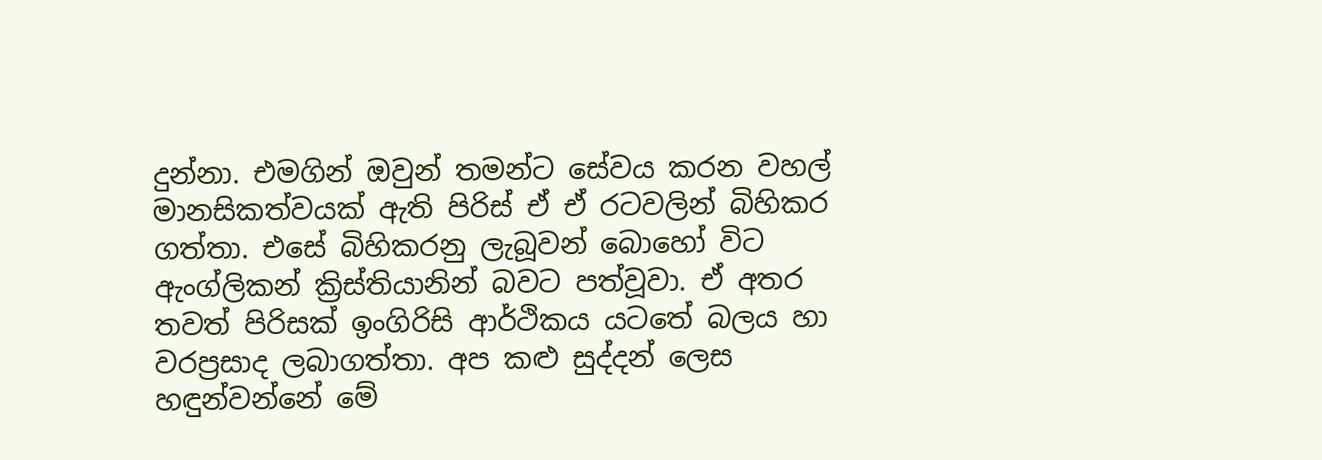දුන්නා. එමගින් ඔවුන් තමන්ට සේවය කරන වහල් මානසිකත්වයක් ඇති පිරිස් ඒ ඒ රටවලින් බිහිකර ගත්තා. එසේ බිහිකරනු ලැබූවන් බොහෝ විට ඇංග්ලිකන් ක්‍රිස්තියානින් බවට පත්වූවා. ඒ අතර තවත් පිරිසක් ඉංගිරිසි ආර්ථිකය යටතේ බලය හා වරප්‍රසාද ලබාගත්තා. අප කළු සුද්දන් ලෙස හඳුන්වන්නේ මේ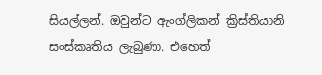සියල්ලන්. ඔවුන්ට ඇංග්ලිකන් ක්‍රිස්තියානි සංස්කෘතිය ලැබුණා. එහෙත්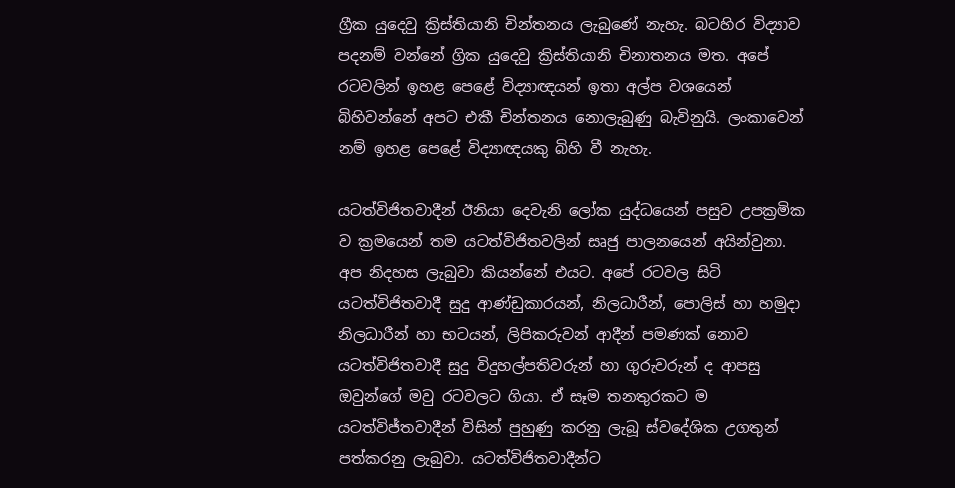ග්‍රීක යුදෙවු ක්‍රිස්තියානි චින්තනය ලැබුණේ නැහැ. බටහිර විද්‍යාව පදනම් වන්නේ ග්‍රික යුදෙවු ක්‍රිස්තියානි චිනාතනය මත. අපේ රටවලින් ඉහළ පෙළේ විද්‍යාඥයන් ඉතා අල්ප වශයෙන් බිහිවන්නේ අපට එකී චින්තනය නොලැබුණු බැවිනුයි. ලංකාවෙන් නම් ඉහළ පෙළේ විද්‍යාඥයකු බිහි වී නැහැ.

යටත්විජිතවාදීන් ඊනියා දෙවැනි ලෝක යුද්ධයෙන් පසුව උපක්‍රමික ව ක්‍රමයෙන් තම යටත්විජිතවලින් සෘජු පාලනයෙන් අයින්වුනා. අප නිදහස ලැබුවා කියන්නේ එයට. අපේ රටවල සිටි යටත්විජිතවාදී සුදු ආණ්ඩුකාරයන්, නිලධාරීන්, පොලිස් හා හමුදා නිලධාරීන් හා භටයන්, ලිපිකරුවන් ආදීන් පමණක් නොව යටත්විජිතවාදී සුදු විදුහල්පතිවරුන් හා ගුරුවරුන් ද ආපසු ඔවුන්ගේ මවු රටවලට ගියා. ඒ සෑම තනතුරකට ම යටත්විජ්තවාදීන් විසින් පුහුණු කරනු ලැබූ ස්වදේශික උගතුන් පත්කරනු ලැබුවා. යටත්විජිතවාදීන්ට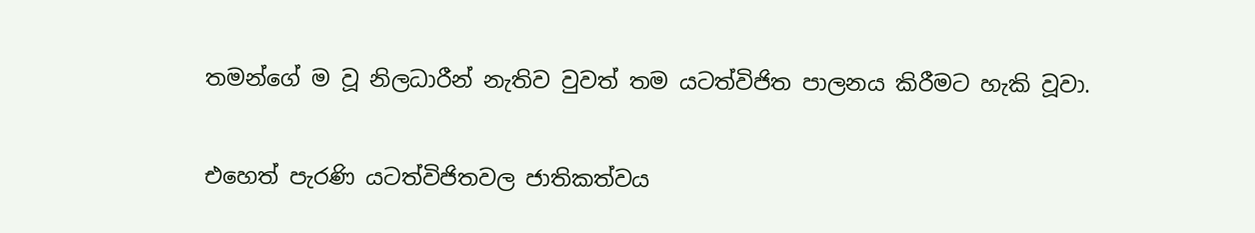තමන්ගේ ම වූ නිලධාරීන් නැතිව වුවත් තම යටත්විජිත පාලනය කිරීමට හැකි වූවා.

එහෙත් පැරණි යටත්විජිතවල ජාතිකත්වය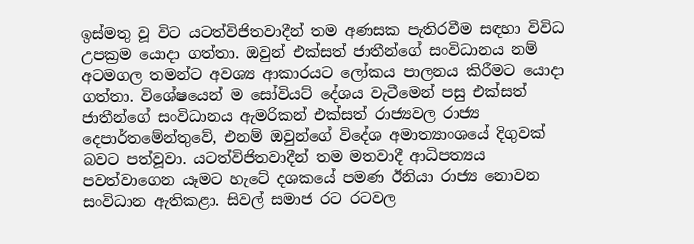ඉස්මතු වූ විට යටත්විජිතවාදීන් තම අණසක පැතිරවීම සඳහා විවිධ උපක්‍රම යොදා ගත්තා. ඔවුන් එක්සත් ජාතීන්ගේ සංවිධානය නම් අටමගල තමන්ට අවශ්‍ය ආකාරයට ලෝකය පාලනය කිරීමට යොදා ගත්තා. විශේෂයෙන් ම සෝවියට් දේශය වැටීමෙන් පසු එක්සත් ජාතීන්ගේ සංවිධානය ඇමරිකන් එක්සත් රාජ්‍යවල රාජ්‍ය දෙපාර්තමේන්තුවේ, එනම් ඔවුන්ගේ විදේශ අමාත්‍යාංශයේ දිගුවක් බවට පත්වූවා. යටත්විජිතවාදීන් තම මතවාදී ආධිපත්‍යය පවත්වාගෙන යෑමට හැටේ දශකයේ පමණ ඊනියා රාජ්‍ය නොවන සංවිධාන ඇතිකළා. සිවල් සමාජ රට රටවල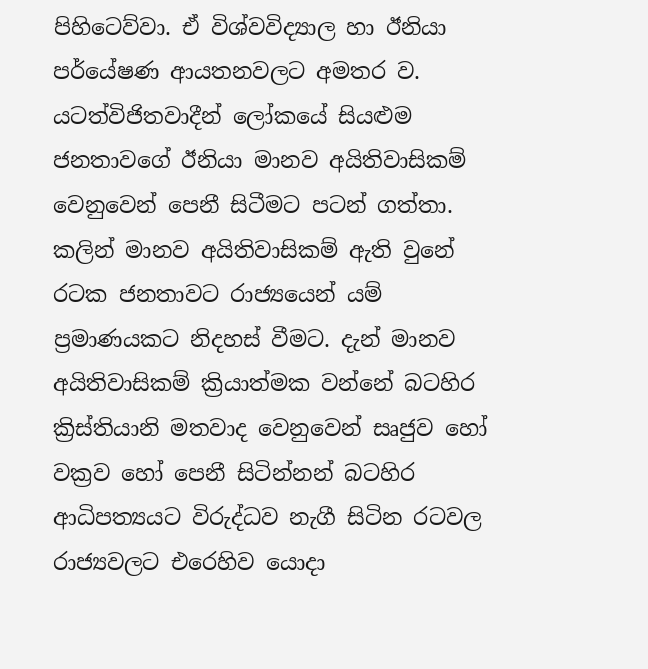පිහිටෙව්වා. ඒ විශ්වවිද්‍යාල හා ඊනියා පර්යේෂණ ආයතනවලට අමතර ව. යටත්විජිතවාදීන් ලෝකයේ සියළුම ජනතාවගේ ඊනියා මානව අයිතිවාසිකම් වෙනුවෙන් පෙනී සිටීමට පටන් ගත්තා. කලින් මානව අයිතිවාසිකම් ඇති වුනේ රටක ජනතාවට රාජ්‍යයෙන් යම් ප්‍රමාණයකට නිදහස් වීමට. දැන් මානව අයිතිවාසිකම් ක්‍රියාත්මක වන්නේ බටහිර ක්‍රිස්තියානි මතවාද වෙනුවෙන් සෘජුව හෝ වක්‍රව හෝ පෙනී සිටින්නන් බටහිර ආධිපත්‍යයට විරුද්ධව නැගී සිටින රටවල රාජ්‍යවලට එරෙහිව යොදා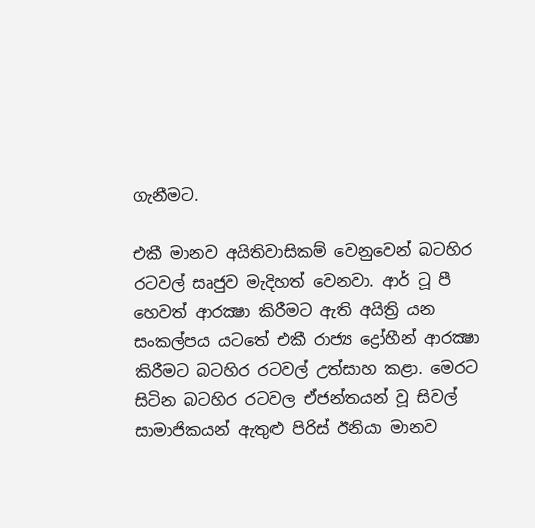ගැනීමට.

එකී මානව අයිතිවාසිකම් වෙනුවෙන් බටහිර රටවල් සෘජුව මැදිහත් වෙනවා. ආර් ටූ පී හෙවත් ආරක්‍ෂා කිරීමට ඇති අයිත්‍රි යන සංකල්පය යටතේ එකී රාජ්‍ය ද්‍රෝහීන් ආරක්‍ෂා කිරීමට බටහිර රටවල් උත්සාහ කළා. මෙරට සිටින බටහිර රටවල ඒජන්තයන් වූ සිවල් සාමාජිකයන් ඇතුළු පිරිස් ඊනියා මානව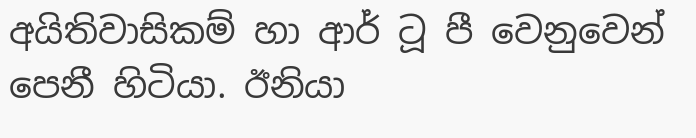අයිතිවාසිකම් හා ආර් ටූ පී වෙනුවෙන් පෙනී හිටියා. ඊනියා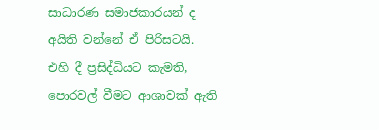සාධාරණ සමාජකාරයන් ද අයිති වන්නේ ඒ පිරිසටයි. එහි දී ප්‍රසිද්ධියට කැමති, පොරවල් වීමට ආශාවක් ඇති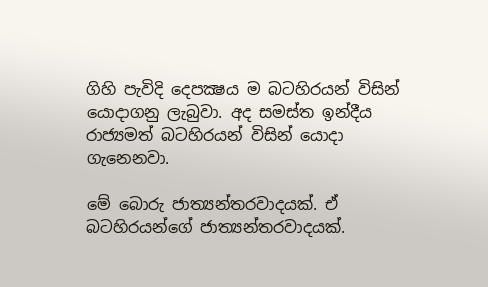ගිහි පැවිදි දෙපක්‍ෂය ම බටහිරයන් විසින් යොදාගනු ලැබුවා. අද සමස්ත ඉන්දීය රාජ්‍යමත් බටහිරයන් විසින් යොදා ගැනෙනවා.

මේ බොරු ජාත්‍යන්තරවාදයක්. ඒ බටහිරයන්ගේ ජාත්‍යන්තරවාදයක්.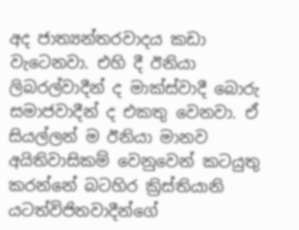අද ජාත්‍යන්තරවාදය කඩා වැටෙනවා. එහි දී ඊනියා ලිබරල්වාදීන් ද මාක්ස්වාදී බොරු සමාජවාදීන් ද එකතු වෙනවා. ඒ සියල්ලන් ම ඊනියා මානව අයිතිවාසිකම් වෙනුවෙන් කටයුතු කරන්නේ බටහිර ක්‍රිස්තියානි යටත්විජිතවාදීන්ගේ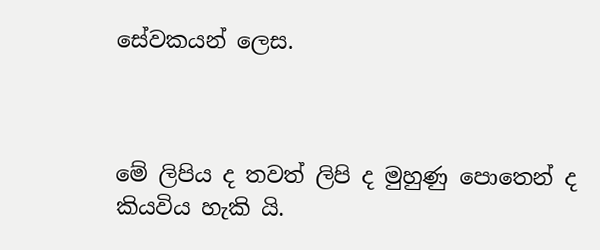සේවකයන් ලෙස.



මේ ලිපිය ද තවත් ලිපි ද මුහුණු පොතෙන් ද  කියවිය හැකි යි.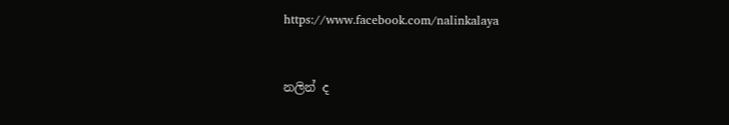https://www.facebook.com/nalinkalaya



නලින් ද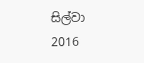සිල්වා
2016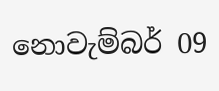නොවැම්බර් 09